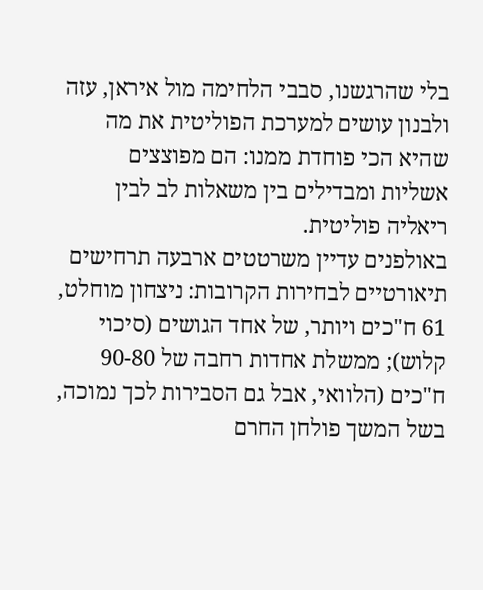בלי שהרגשנו, סבבי הלחימה מול איראן, עזה ולבנון עושים למערכת הפוליטית את מה שהיא הכי פוחדת ממנו: הם מפוצצים אשליות ומבדילים בין משאלות לב לבין ריאליה פוליטית.
באולפנים עדיין משרטטים ארבעה תרחישים תיאורטיים לבחירות הקרובות: ניצחון מוחלט, 61 ח"כים ויותר, של אחד הגושים (סיכוי קלוש); ממשלת אחדות רחבה של 90-80 ח"כים (הלוואי, אבל גם הסבירות לכך נמוכה, בשל המשך פולחן החרם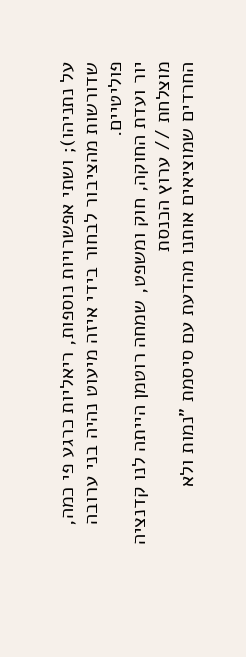על נתניהו); ושתי אפשרויות נוספות, ריאליות כרגע פי כמה, שדורשות מהציבור לבחור בידי איזה מיעוט נהיה בני ערובה פוליטיים.
יור ועדת החוקה, חוק ומשפט, שמחה רוטמן הייתה לנו קדנציה מוצלחת // ערוץ הכנסת
החרדים שמוציאים אותנו מהדעת עם סיסמת "נמות ולא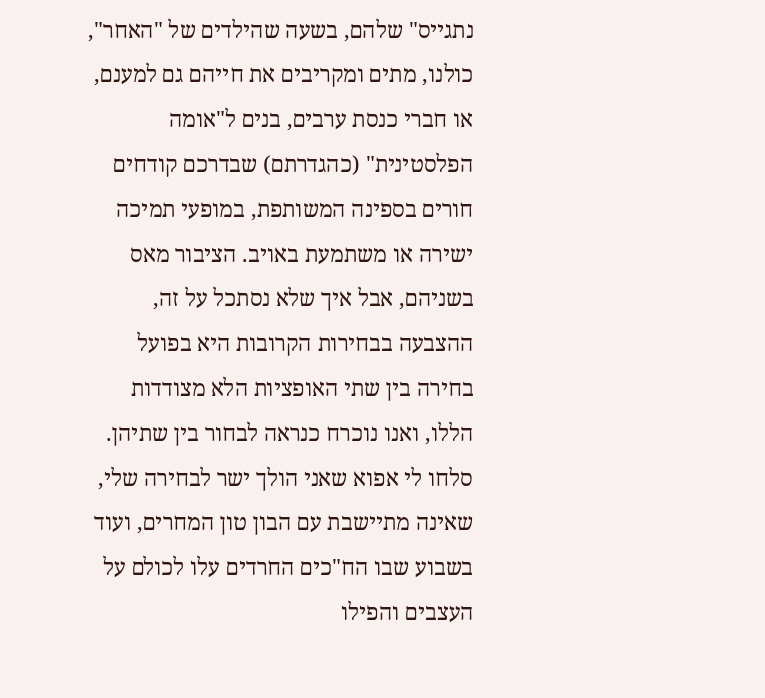נתגייס" שלהם, בשעה שהילדים של "האחר", כולנו, מתים ומקריבים את חייהם גם למענם, או חברי כנסת ערבים, בנים ל"אומה הפלסטינית" (כהגדרתם) שבדרכם קודחים חורים בספינה המשותפת, במופעי תמיכה ישירה או משתמעת באויב. הציבור מאס בשניהם, אבל איך שלא נסתכל על זה, ההצבעה בבחירות הקרובות היא בפועל בחירה בין שתי האופציות הלא מצודדות הללו, ואנו נוכרח כנראה לבחור בין שתיהן.
סלחו לי אפוא שאני הולך ישר לבחירה שלי, שאינה מתיישבת עם הבון טון המחרים, ועוד בשבוע שבו הח"כים החרדים עלו לכולם על העצבים והפילו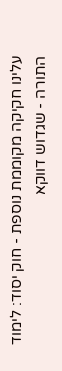עלינו חקיקה מקוממת נוספת - חוק יסוד: לימוד התורה - שגדוש דווקא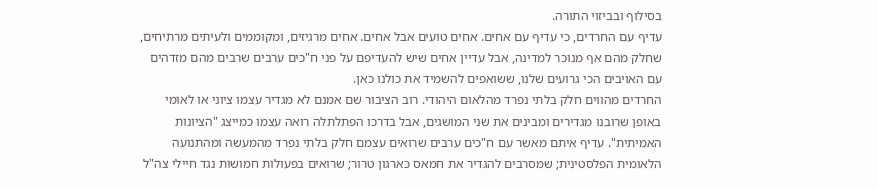בסילוף ובביזוי התורה.
עדיף עם החרדים, כי עדיף עם אחים. אחים טועים אבל אחים. אחים מרגיזים, ומקוממים ולעיתים מרתיחים, שחלק מהם אף מנוכר למדינה, אבל עדיין אחים שיש להעדיפם על פני ח"כים ערבים שרבים מהם מזדהים עם האויבים הכי גרועים שלנו, ששואפים להשמיד את כולנו כאן.
החרדים מהווים חלק בלתי נפרד מהלאום היהודי. רוב הציבור שם אמנם לא מגדיר עצמו ציוני או לאומי באופן שרובנו מגדירים ומבינים את שני המושגים, אבל בדרכו הפתלתלה רואה עצמו כמייצג "הציונות האמיתית". עדיף איתם מאשר עם ח"כים ערבים שרואים עצמם חלק בלתי נפרד מהמעשה ומהתנועה הלאומית הפלסטינית; שמסרבים להגדיר את חמאס כארגון טרור; שרואים בפעולות חמושות נגד חיילי צה"ל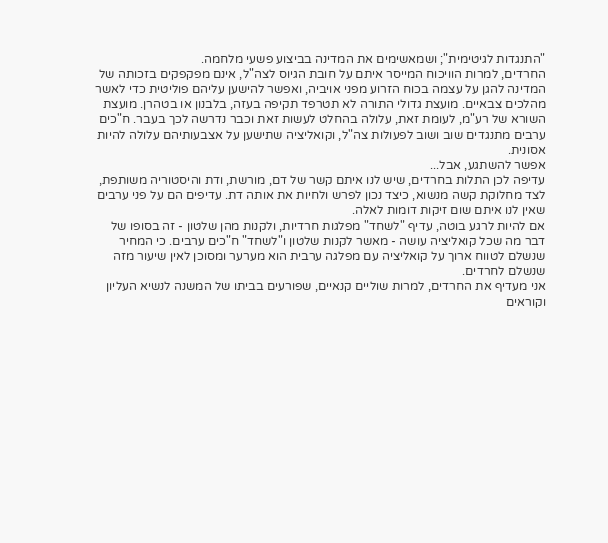"התנגדות לגיטימית"; ושמאשימים את המדינה בביצוע פשעי מלחמה.
החרדים, למרות הוויכוח המייסר איתם על חובת הגיוס לצה"ל, אינם מפקפקים בזכותה של המדינה להגן על עצמה בכוח הזרוע מפני אויביה, ואפשר להישען עליהם פוליטית כדי לאשר מהלכים צבאיים. מועצת גדולי התורה לא תטרפד תקיפה בעזה, בלבנון או בטהרן. מועצת השורא של רע"מ, לעומת זאת, עלולה בהחלט לעשות זאת וכבר נדרשה לכך בעבר. ח"כים ערבים מתנגדים שוב ושוב לפעולות צה"ל, וקואליציה שתישען על אצבעותיהם עלולה להיות אסונית.
אפשר להשתגע, אבל...
עדיפה לכן התלות בחרדים, שיש לנו איתם קשר של דם, מורשת, ודת והיסטוריה משותפת, לצד מחלוקת קשה מנשוא, כיצד נכון לפרש ולחיות את אותה דת. עדיפים הם על פני ערבים שאין לנו איתם שום זיקות דומות לאלה.
אם להיות לרגע בוטה, עדיף "לשחד" מפלגות חרדיות, ולקנות מהן שלטון - זה בסופו של דבר מה שכל קואליציה עושה - מאשר לקנות שלטון ו"לשחד" ח"כים ערבים. כי המחיר שנשלם לטווח ארוך על קואליציה עם מפלגה ערבית הוא מערער ומסוכן לאין שיעור מזה שנשלם לחרדים.
אני מעדיף את החרדים, למרות שוליים קנאיים, שפורעים בביתו של המשנה לנשיא העליון וקוראים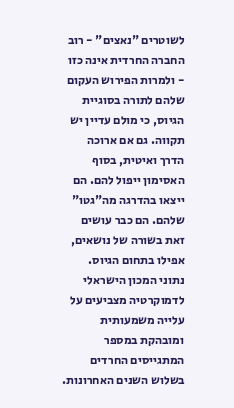לשוטרים "נאצים" - רוב החברה החרדית אינה כזו - ולמרות הפירוש העקום שלהם לתורה בסוגיית הגיוס, כי מולם עדיין יש תקווה. גם אם ארוכה הדרך ואיטית, בסוף האסימון ייפול להם. הם ייצאו בהדרגה מה"גטו" שלהם. הם כבר עושים זאת בשורה של נושאים, אפילו בתחום הגיוס.
נתוני המכון הישראלי לדמוקרטיה מצביעים על עלייה משמעותית ומובהקת במספר המתגייסים החרדים בשלוש השנים האחרונות.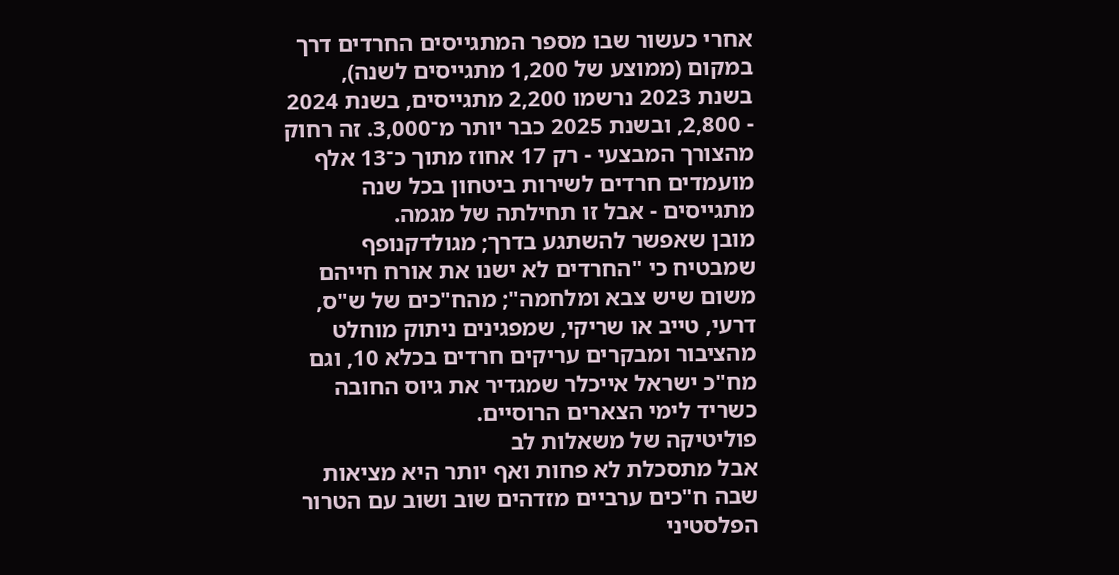אחרי כעשור שבו מספר המתגייסים החרדים דרך במקום (ממוצע של 1,200 מתגייסים לשנה), בשנת 2023 נרשמו 2,200 מתגייסים, בשנת 2024 - 2,800, ובשנת 2025 כבר יותר מ־3,000. זה רחוק מהצורך המבצעי - רק 17 אחוז מתוך כ־13 אלף מועמדים חרדים לשירות ביטחון בכל שנה מתגייסים - אבל זו תחילתה של מגמה.
מובן שאפשר להשתגע בדרך; מגולדקנופף שמבטיח כי "החרדים לא ישנו את אורח חייהם משום שיש צבא ומלחמה"; מהח"כים של ש"ס, דרעי, טייב או שריקי, שמפגינים ניתוק מוחלט מהציבור ומבקרים עריקים חרדים בכלא 10, וגם מח"כ ישראל אייכלר שמגדיר את גיוס החובה כשריד לימי הצארים הרוסיים.
פוליטיקה של משאלות לב
אבל מתסכלת לא פחות ואף יותר היא מציאות שבה ח"כים ערביים מזדהים שוב ושוב עם הטרור הפלסטיני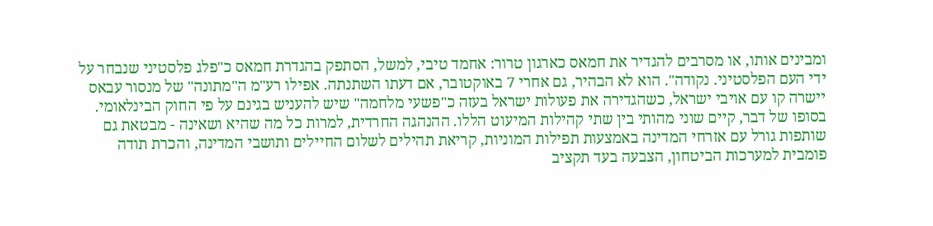ומבינים אותו, או מסרבים להגדיר את חמאס כארגון טרור: אחמד טיבי, למשל, הסתפק בהגדרת חמאס כ"פלג פלסטיני שנבחר על ידי העם הפלסטיני. נקודה". הוא לא הבהיר, גם אחרי 7 באוקטובר, אם דעתו השתנתה. אפילו רע"מ ה"מתונה" של מנסור עבאס יישרה קו עם אויבי ישראל, כשהגדירה את פעולות ישראל בעזה כ"פשעי מלחמה" שיש להעניש בגינם על פי החוק הבינלאומי.
בסופו של דבר, קיים שוני מהותי בין שתי קהילות המיעוט הללו. ההנהגה החרדית, למרות כל מה שהיא ושאינה - מבטאת גם שותפות גורל עם אזרחי המדינה באמצעות תפילות המוניות, קריאת תהילים לשלום החיילים ותושבי המדינה, והכרת תודה פומבית למערכות הביטחון, הצבעה בעד תקציב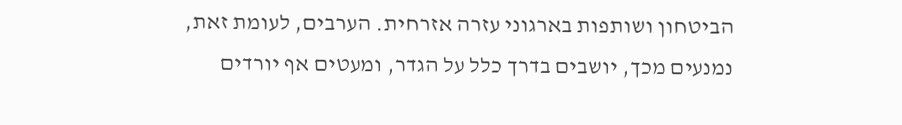הביטחון ושותפות בארגוני עזרה אזרחית. הערבים, לעומת זאת, נמנעים מכך, יושבים בדרך כלל על הגדר, ומעטים אף יורדים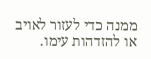ממנה כדי לעזור לאויב או להזדהות עימו.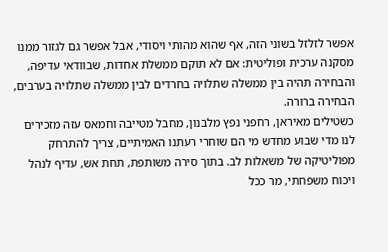אפשר לזלזל בשוני הזה, אף שהוא מהותי ויסודי, אבל אפשר גם לגזור ממנו מסקנה ערכית ופוליטית: אם לא תוקם ממשלת אחדות, שבוודאי עדיפה, והבחירה תהיה בין ממשלה שתלויה בחרדים לבין ממשלה שתלויה בערבים, הבחירה ברורה.
כשטילים מאיראן, רחפני נפץ מלבנון, מחבל מטייבה וחמאס עזה מזכירים לנו מדי שבוע מחדש מי הם שוחרי רעתנו האמיתיים, צריך להתרחק מפוליטיקה של משאלות לב. בתוך סירה משותפת, תחת אש, עדיף לנהל ויכוח משפחתי, מר ככל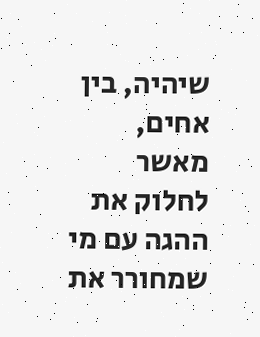שיהיה, בין אחים, מאשר לחלוק את ההגה עם מי שמחורר את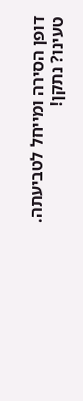דופן הסירה ומייחל לטביעתה.
טעינו? נתקן!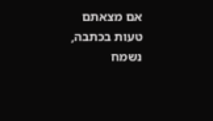אם מצאתם טעות בכתבה, נשמח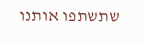שתשתפו אותנו